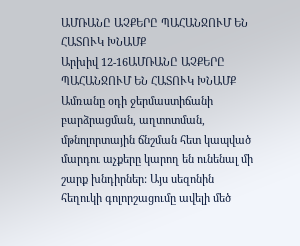ԱՄՌԱՆԸ ԱՉՔԵՐԸ ՊԱՀԱՆՋՈՒՄ ԵՆ ՀԱՏՈՒԿ ԽՆԱՄՔ
Արխիվ 12-16ԱՄՌԱՆԸ ԱՉՔԵՐԸ ՊԱՀԱՆՋՈՒՄ ԵՆ ՀԱՏՈՒԿ ԽՆԱՄՔ
Ամռանը օդի ջերմաստիճանի բարձրացման, աղտոտման, մթնոլորտային ճնշման հետ կապված մարդու աչքերը կարող են ունենալ մի շարք խնդիրներ: Այս սեզոնին հեղուկի գոլորշացումը ավելի մեծ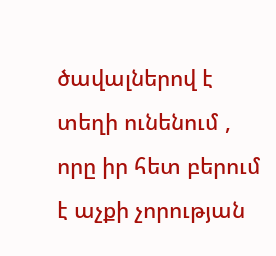ծավալներով է տեղի ունենում , որը իր հետ բերում է աչքի չորության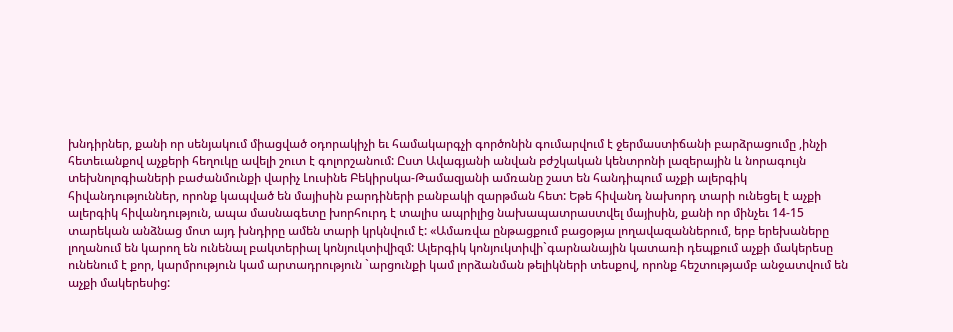խնդիրներ, քանի որ սենյակում միացված օդորակիչի եւ համակարգչի գործոնին գումարվում է ջերմաստիճանի բարձրացումը ,ինչի հետեւանքով աչքերի հեղուկը ավելի շուտ է գոլորշանում: Ըստ Ավագյանի անվան բժշկական կենտրոնի լազերային և նորագույն տեխնոլոգիաների բաժանմունքի վարիչ Լուսինե Բեկիրսկա-Թամազյանի ամռանը շատ են հանդիպում աչքի ալերգիկ հիվանդություններ, որոնք կապված են մայիսին բարդիների բանբակի զարթման հետ: Եթե հիվանդ նախորդ տարի ունեցել է աչքի ալերգիկ հիվանդություն, ապա մասնագետը խորհուրդ է տալիս ապրիլից նախապատրաստվել մայիսին, քանի որ մինչեւ 14-15 տարեկան անձնաց մոտ այդ խնդիրը ամեն տարի կրկնվում է: «Ամառվա ընթացքում բացօթյա լողավազաններում, երբ երեխաները լողանում են կարող են ունենալ բակտերիալ կոնյուկտիվիզմ: Ալերգիկ կոնյուկտիվի`գարնանային կատառի դեպքում աչքի մակերեսը ունենում է քոր, կարմրություն կամ արտադրություն `արցունքի կամ լորձանման թելիկների տեսքով, որոնք հեշտությամբ անջատվում են աչքի մակերեսից: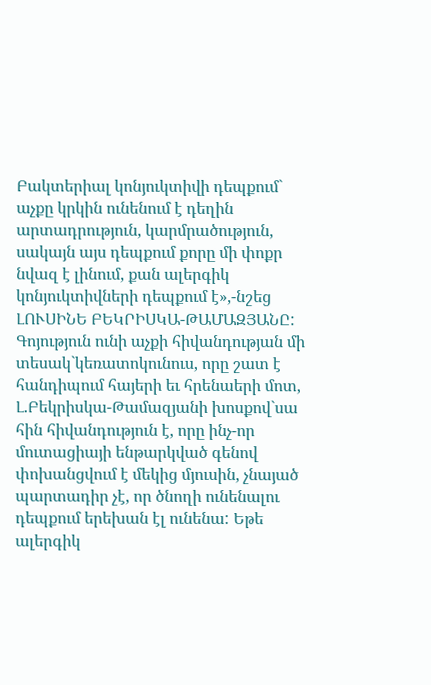Բակտերիալ կոնյուկտիվի դեպքում` աչքը կրկին ունենում է դեղին արտադրություն, կարմրածություն, սակայն այս դեպքում քորը մի փոքր նվազ է լինում, քան ալերգիկ կոնյուկտիվների դեպքում է»,-նշեց ԼՈՒՍԻՆԵ ԲԵԿՐԻՍԿԱ-ԹԱՄԱԶՅԱՆԸ: Գոյություն ունի աչքի հիվանդության մի տեսակ`կեռատոկունուս, որը շատ է հանդիպում հայերի եւ հրենաերի մոտ, Լ.Բեկրիսկա-Թամազյանի խոսքով`սա հին հիվանդություն է, որը ինչ-որ մուտացիայի ենթարկված գենով փոխանցվում է մեկից մյուսին, չնայած պարտադիր չէ, որ ծնողի ունենալու դեպքում երեխան էլ ունենա: Եթե ալերգիկ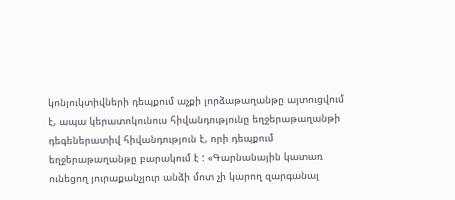կոնյուկտիվների դեպքում աչքի լորձաթաղանթը այտուցվում է, ապա կերատոկունուս հիվանդությունը եղջերաթաղանթի դեգեներատիվ հիվանդություն է, որի դեպքում եղջերաթաղանթը բարակում է : «Գարնանային կատառ ունեցող յուրաքանչյուր անձի մոտ չի կարող զարգանալ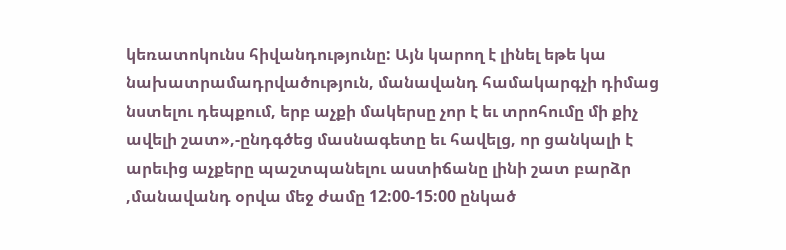կեռատոկունս հիվանդությունը: Այն կարող է լինել եթե կա նախատրամադրվածություն, մանավանդ համակարգչի դիմաց նստելու դեպքում, երբ աչքի մակերսը չոր է եւ տրոհումը մի քիչ ավելի շատ»,-ընդգծեց մասնագետը եւ հավելց, որ ցանկալի է արեւից աչքերը պաշտպանելու աստիճանը լինի շատ բարձր ,մանավանդ օրվա մեջ ժամը 12:00-15:00 ընկած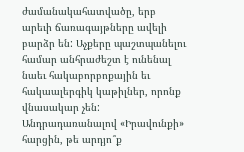ժամանակահատվածը, երբ արեւի ճառագայթները ավելի բարձր են: Աչքերը պաշտպանելու համար անհրաժեշտ է ունենալ նաեւ հակաբորբոքային եւ հակաալերգիկ կաթիլներ, որոնք վնասակար չեն:
Անդրադառանալով «Իրավունքի» հարցին, թե արդյո՞ք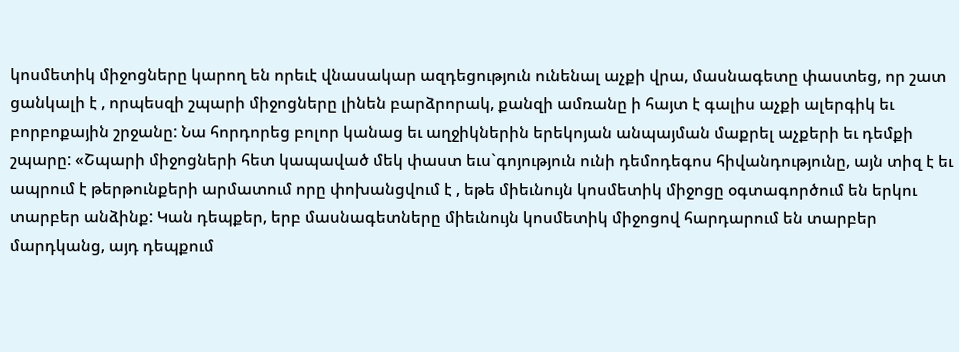կոսմետիկ միջոցները կարող են որեւէ վնասակար ազդեցություն ունենալ աչքի վրա, մասնագետը փաստեց, որ շատ ցանկալի է , որպեսզի շպարի միջոցները լինեն բարձրորակ, քանզի ամռանը ի հայտ է գալիս աչքի ալերգիկ եւ բորբոքային շրջանը: Նա հորդորեց բոլոր կանաց եւ աղջիկներին երեկոյան անպայման մաքրել աչքերի եւ դեմքի շպարը: «Շպարի միջոցների հետ կապաված մեկ փաստ եւս`գոյություն ունի դեմոդեգոս հիվանդությունը, այն տիզ է եւ ապրում է թերթունքերի արմատում որը փոխանցվում է , եթե միեւնույն կոսմետիկ միջոցը օգտագործում են երկու տարբեր անձինք: Կան դեպքեր, երբ մասնագետները միեւնույն կոսմետիկ միջոցով հարդարում են տարբեր մարդկանց, այդ դեպքում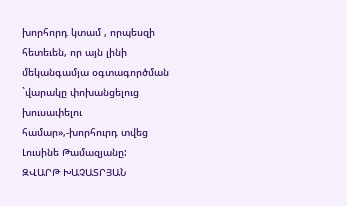խորհորդ կտամ , որպեսզի հետեւեն, որ այն լինի մեկանգամյա օգտագործման `վարակը փոխանցելուց խուսափելու համար»,-խորհուրդ տվեց Լուսինե Թամազյանը:
ԶՎԱՐԹ ԽԱՉԱՏՐՅԱՆ